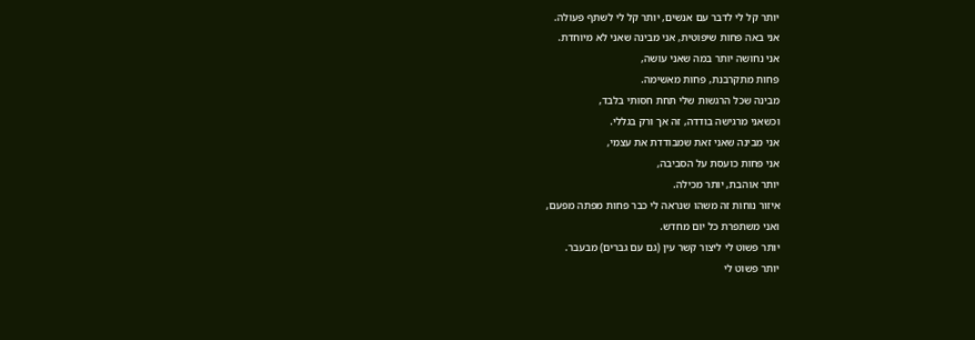יותר קל לי לדבר עם אנשים, יותר קל לי לשתף פעולה.
אני באה פחות שיפוטית, אני מבינה שאני לא מיוחדת.
אני נחושה יותר במה שאני עושה,
פחות מתקרבנת, פחות מאשימה.
מבינה שכל הרגשות שלי תחת חסותי בלבד,
וכשאני מרגישה בודדה, זה אך ורק בגללי.
אני מבינה שאני זאת שמבודדת את עצמי,
אני פחות כועסת על הסביבה,
יותר אוהבת, יותר מכילה.
איזור נוחות זה משהו שנראה לי כבר פחות מפתה מפעם,
ואני משתפרת כל יום מחדש.
יותר פשוט לי ליצור קשר עין (גם עם גברים) מבעבר.
יותר פשוט לי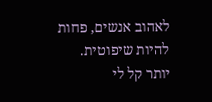לאהוב אנשים, פחות להיות שיפוטית.
יותר קל לי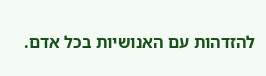להזדהות עם האנושיות בכל אדם.